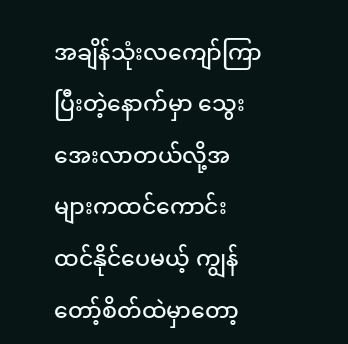အချိန်သုံးလကျော်ကြာပြီးတဲ့နောက်မှာ သွေးအေးလာတယ်လို့အများကထင်ကောင်းထင်နိုင်ပေမယ့် ကျွန်တော့်စိတ်ထဲမှာတော့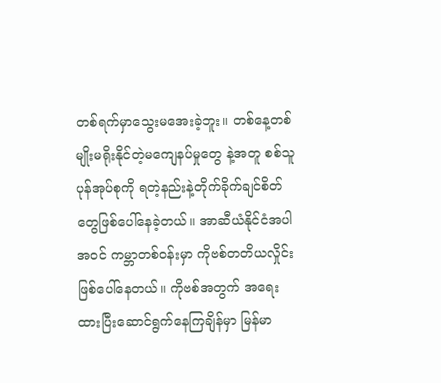တစ်ရက်မှာသွေးမအေးခဲ့ဘူး။ တစ်နေ့တစ်မျိုးမရိုးနိုင်တဲ့မကျေနပ်မှုတွေ နဲ့အတူ စစ်သူပုန်အုပ်စုကို ရတဲ့နည်းနဲ့တိုက်ခိုက်ချင်စိတ်တွေဖြစ်ပေါ်နေခဲ့တယ်။ အာဆီယံနိုင်ငံအပါအဝင် ကမ္ဘာတစ်ဝန်းမှာ ကိုဗစ်တတိယလှိုင်းဖြစ်ပေါ်နေတယ်။ ကိုဗစ်အတွက် အရေးထားပြီးဆောင်ရွက်နေကြချိန်မှာ မြန်မာ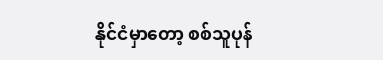နိုင်ငံမှာတော့ စစ်သူပုန်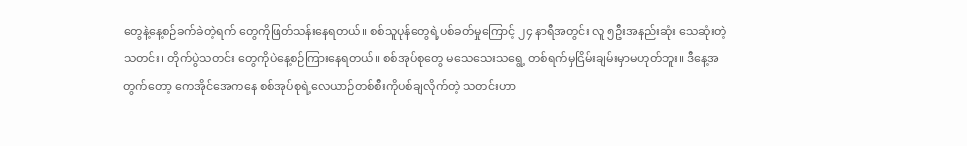တွေနဲ့နေ့စဉ်ခက်ခဲတဲ့ရက် တွေကိုဖြတ်သန်းနေရတယ်။ စစ်သူပုန်တွေရဲ့ပစ်ခတ်မှုကြောင့် ၂၄ နာရီအတွင်း လူ ၅ဦးအနည်းဆုံး သေဆုံးတဲ့သတင်း၊ တိုက်ပွဲသတင်း တွေကိုပဲနေ့စဉ်ကြားနေရတယ်။ စစ်အုပ်စုတွေ မသေသေးသရွေ့ တစ်ရက်မှငြိမ်းချမ်းမှာမဟုတ်ဘူး။ ဒီနေ့အတွက်တော့ ကေအိုင်အေကနေ စစ်အုပ်စုရဲ့လေယာဉ်တစ်စီးကိုပစ်ချလိုက်တဲ့ သတင်းဟာ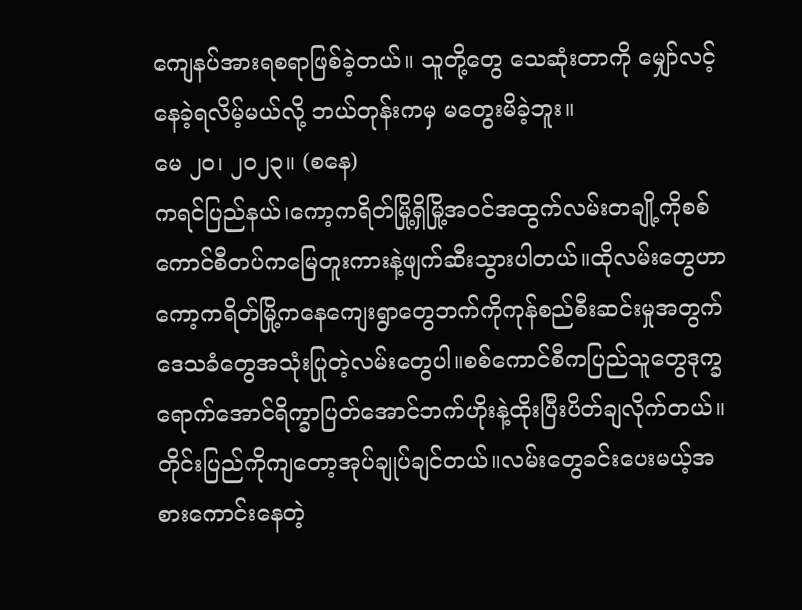ကျေနပ်အားရစရာဖြစ်ခဲ့တယ်။ သူတို့တွေ သေဆုံးတာကို မျှော်လင့်နေခဲ့ရလိမ့်မယ်လို့ ဘယ်တုန်းကမှ မတွေးမိခဲ့ဘူး။
မေ ၂၀၊ ၂၀၂၃။ (စနေ)
ကရင်ပြည်နယ်၊ကော့ကရိတ်မြို့ရှိမြို့အဝင်အထွက်လမ်းတချို့ကိုစစ်ကောင်စီတပ်ကမြေတူးကားနဲ့ဖျက်ဆီးသွားပါတယ်။ထိုလမ်းတွေဟာကော့ကရိတ်မြို့ကနေကျေးရွာတွေဘက်ကိုကုန်စည်စီးဆင်းမှုအတွက်ဒေသခံတွေအသုံးပြုတဲ့လမ်းတွေပါ။စစ်ကောင်စီကပြည်သူတွေဒုက္ခရောက်အောင်ရိက္ခာပြတ်အောင်ဘက်ဟိုးနဲ့ထိုးပြီးပိတ်ချလိုက်တယ်။တိုင်းပြည်ကိုကျတော့အုပ်ချုပ်ချင်တယ်။လမ်းတွေခင်းပေးမယ့်အစားကောင်းနေတဲ့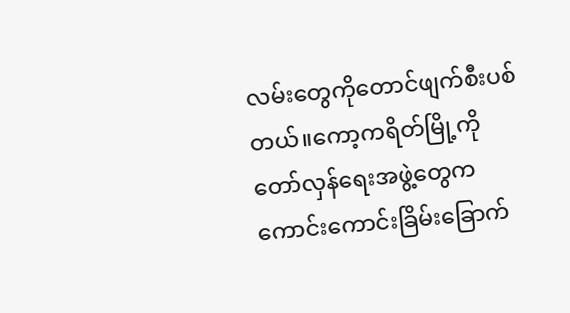လမ်းတွေကိုတောင်ဖျက်စီးပစ်တယ်။ကော့ကရိတ်မြို့ကိုတော်လှန်ရေးအဖွဲ့တွေကကောင်းကောင်းခြိမ်းခြောက်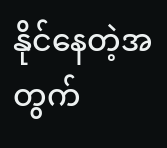နိုင်နေတဲ့အတွက်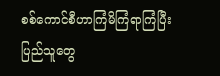စစ်ကောင်စီဟာကြံမိကြံရာကြံပြီးပြည်သူတွေ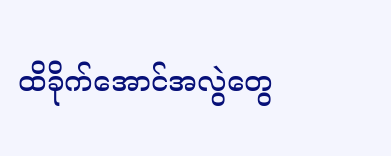ထိခိုက်အောင်အလွဲတွေ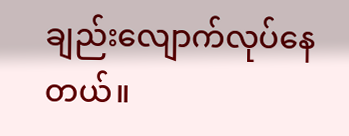ချည်းလျောက်လုပ်နေတယ်။